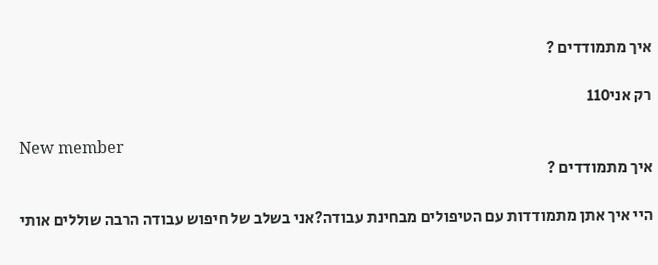איך מתמודדים ?

רק אני110

New member
איך מתמודדים ?

היי איך אתן מתמודדות עם הטיפולים מבחינת עבודה?אני בשלב של חיפוש עבודה הרבה שוללים אותי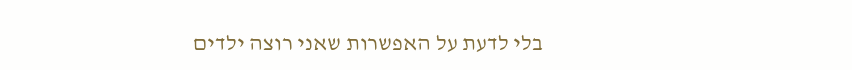בלי לדעת על האפשרות שאני רוצה ילדים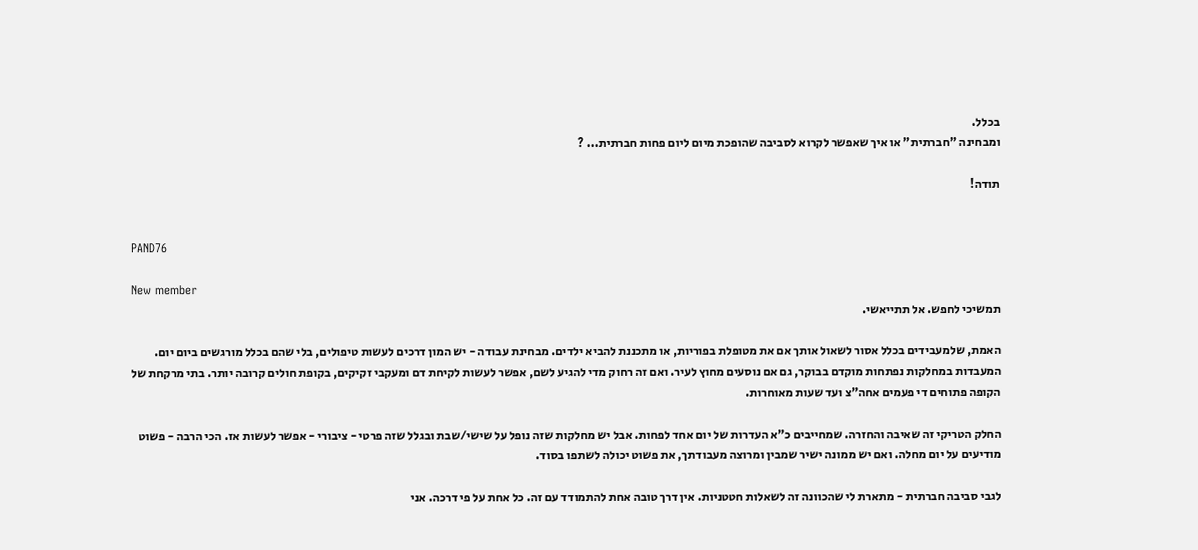בכלל.
ומבחינה "חברתית" או איך שאפשר לקרוא לסביבה שהופכת מיום ליום פחות חברתית... ?

תודה!


PAND76

New member
תמשיכי לחפש. אל תתייאשי.

האמת, שלמעבידים בכלל אסור לשאול אותך אם את מטופלת בפוריות, או מתכננת להביא ילדים. מבחינת עבודה - יש המון דרכים לעשות טיפולים, בלי שהם בכלל מורגשים ביום יום. המעבדות במחלקות נפתחות מוקדם בבוקר, גם אם נוסעים מחוץ לעיר. ואם זה רחוק מדי להגיע לשם, אפשר לעשות לקיחת דם ומעקבי זקיקים, בקופת חולים קרובה יותר. בתי מרקחת של הקופה פתוחים די פעמים אחה"צ ועד שעות מאוחרות.

החלק הטריקי זה שאיבה והחזרה. שמחייבים כ"א העדרות של יום אחד לפחות. אבל יש מחלקות שזה נופל על שישי/שבת ובגלל שזה פרטי - ציבורי - אפשר לעשות אז. הכי הרבה - פשוט מודיעים על יום מחלה. ואם יש ממונה ישיר שמבין ומרוצה מעבודתך, את פשוט יכולה לשתפו בסוד.

לגבי סביבה חברתית - מתארת לי שהכוונה זה לשאלות חטטניות. אין דרך טובה אחת להתמודד עם זה. כל אחת על פי דרכה. אני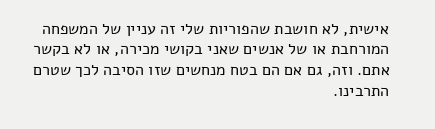אישית, לא חושבת שהפוריות שלי זה עניין של המשפחה המורחבת או של אנשים שאני בקושי מכירה, או לא בקשר אתם. וזה, גם אם הם בטח מנחשים שזו הסיבה לכך שטרם התרבינו.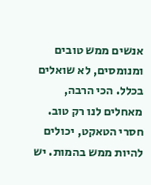אנשים ממש טובים ומנומסים, לא שואלים בכלל. הכי הרבה, מאחלים לנו רק טוב. חסרי הטאקט, יכולים להיות ממש בהמות. יש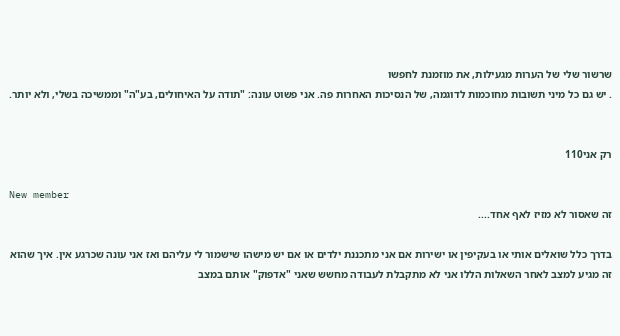שרשור שלי של הערות מגעילות, את מוזמנת לחפשו
. יש גם כל מיני תשובות מחוכמות לדוגמה, של הנסיכות האחרות פה. אני פשוט עונה: "תודה על האיחולים, בע"ה" וממשיכה בשלי, ולא יותר.


רק אני110

New member
זה שאסור לא מזיז לאף אחד....

בדרך כלל שואלים אותי או בעקיפין או ישירות אם אני מתכננת ילדים או אם יש מישהו שישמור לי עליהם ואז אני עונה שכרגע אין. איך שהוא זה מגיע למצב לאחר השאלות הללו אני לא מתקבלת לעבודה מחשש שאני "אדפוק" אותם במצב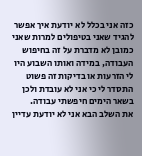כזה אני בכלל לא יודעת איך אפשר להגיד שאני בטיפולים למרות שאני כמובן לא מדברת על זה בחיפוש העבודה, במידה ואותו השבוע היו לי הזרעות או בדיקות זה פשוט התסדר לי כי אני לא עובדת ולכן בשאר הימים חיפשתי עבודה.
את השלב הבא אני לא יודעת עדיין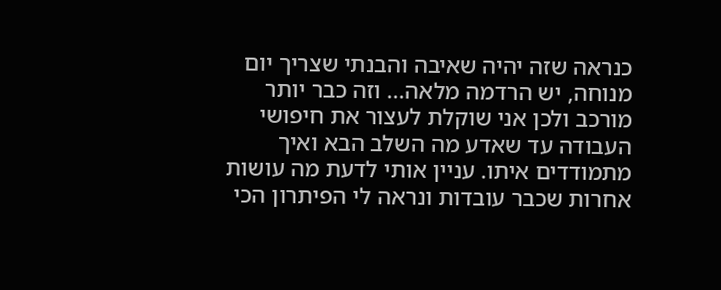כנראה שזה יהיה שאיבה והבנתי שצריך יום מנוחה, יש הרדמה מלאה... וזה כבר יותר מורכב ולכן אני שוקלת לעצור את חיפושי העבודה עד שאדע מה השלב הבא ואיך מתמודדים איתו. עניין אותי לדעת מה עושות אחרות שכבר עובדות ונראה לי הפיתרון הכי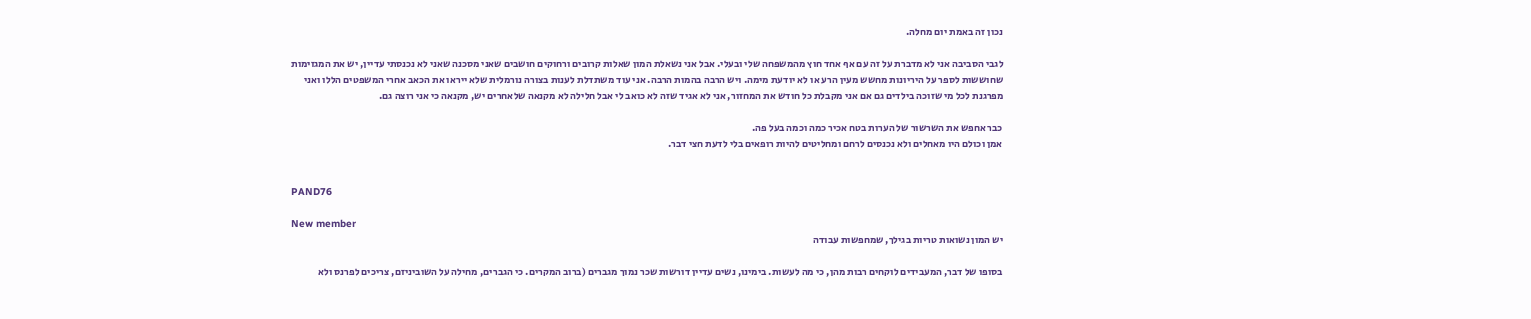נכון זה באמת יום מחלה.

לגבי הסביבה אני לא מדברת על זה עם אף אחד חוץ מהמשפחה שלי ובעלי. אבל אני נשאלת המון שאלות קרובים ורחוקים חושבים שאני מסכנה שאני לא נכנסתי עדיין, יש את המגזימות שחוששות לספר על היריונות מחשש מעין הרע או לא יודעת מימה. ויש הרבה בהמות הרבה. אני עוד משתדלת לענות בצורה נורמלית שלא ייראו את הכאב אחרי המשפטים הללו ואני מפרגנת לכל מי שזוכה בילדים גם אם אני מקבלת כל חודש את המחזור, אני לא אגיד שזה לא כואב לי אבל חלילה לא מקנאה שלאחרים יש, מקנאה כי אני רוצה גם.

כבר אחפש את השרשור של הערות בטח אכיר כמה וכמה בעל פה.
אמן וכולם היו מאחלים ולא נכנסים לרחם ומחליטים להיות רופאים בלי לדעת חצי דבר.


PAND76

New member
יש המון נשואות טריות בגילך, שמחפשות עבודה

בסופו של דבר, המעבידים לוקחים רבות מהן, כי מה לעשות. בימינו, נשים עדיין דורשות שכר נמוך מגברים (ברוב המקרים. כי הגברים, מחילה על השוביניזם, צריכים לפרנס ולא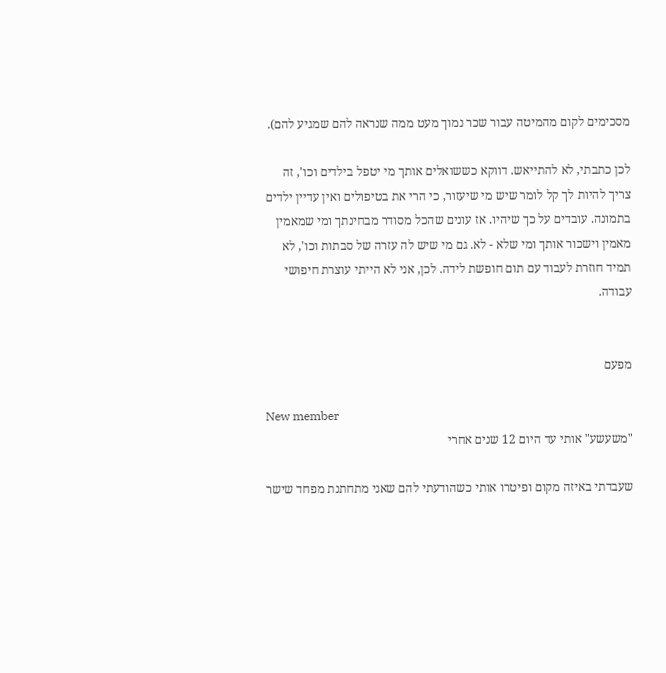מסכימים לקום מהמיטה עבור שכר נמוך מעט ממה שנראה להם שמגיע להם).

לכן כתבתי, לא להתייאש. דווקא כששואלים אותך מי יטפל בילדים וכו', זה צריך להיות לך קל לומר שיש מי שיעזור, כי הרי את בטיפולים ואין עדיין ילדים בתמונה. עובדים על כך שיהיו. אז עונים שהכל מסודר מבחינתך ומי שמאמין מאמין וישכור אותך ומי שלא - לא. גם מי שיש לה עזרה של סבתות וכו', לא תמיד חוזרת לעבוד עם תום חופשת לידה. לכן, אני לא הייתי עוצרת חיפושי עבודה.


מפעם

New member
"משעשע" אותי עד היום 12 שנים אחרי

שעבדתי באיזה מקום ופיטרו אותי כשהודעתי להם שאני מתחתנת מפחד שישר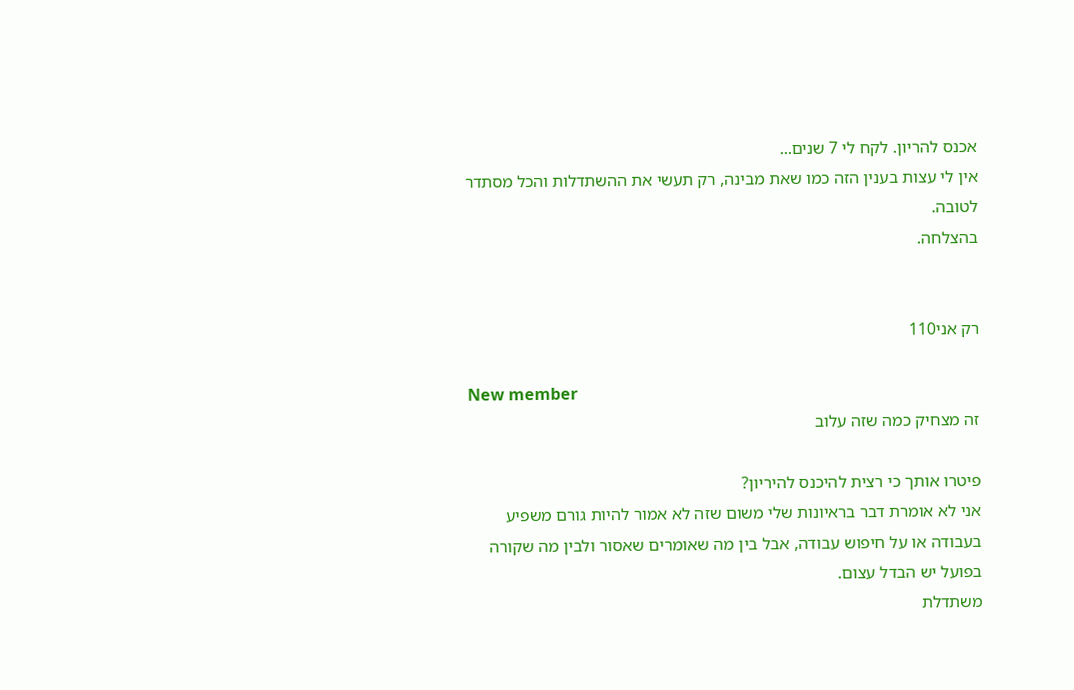אכנס להריון. לקח לי 7 שנים...
אין לי עצות בענין הזה כמו שאת מבינה, רק תעשי את ההשתדלות והכל מסתדר לטובה.
בהצלחה.


רק אני110

New member
זה מצחיק כמה שזה עלוב

פיטרו אותך כי רצית להיכנס להיריון?
אני לא אומרת דבר בראיונות שלי משום שזה לא אמור להיות גורם משפיע בעבודה או על חיפוש עבודה, אבל בין מה שאומרים שאסור ולבין מה שקורה בפועל יש הבדל עצום.
משתדלת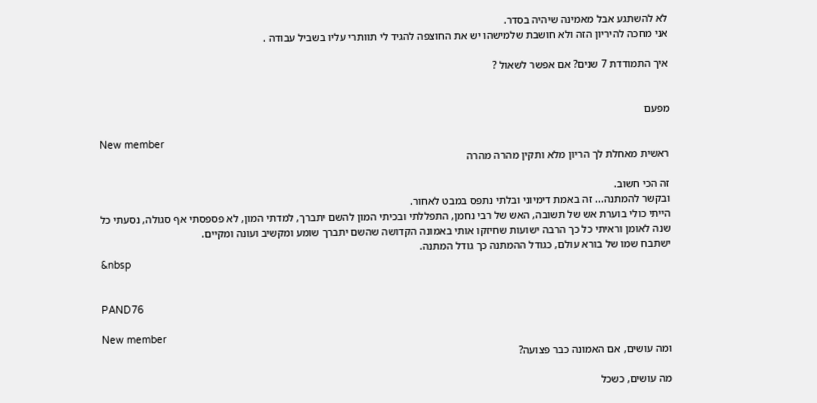לא להשתגע אבל מאמינה שיהיה בסדר.
אני מחכה להיריון הזה ולא חושבת שלמישהו יש את החוצפה להגיד לי תוותרי עליו בשביל עבודה .

איך התמודדת 7 שנים? אם אפשר לשאול ?


מפעם

New member
ראשית מאחלת לך הריון מלא ותקין מהרה מהרה

זה הכי חשוב.
ובקשר להמתנה... זה באמת דימיוני ובלתי נתפס במבט לאחור.
הייתי כולי בוערת אש של תשובה, האש של רבי נחמן, התפללתי ובכיתי המון להשם יתברך, למדתי המון, לא פספסתי אף סגולה, נסעתי כל שנה לאומן וראיתי כל כך הרבה ישועות שחיזקו אותי באמונה הקדושה שהשם יתברך שומע ומקשיב ועונה ומקיים.
ישתבח שמו של בורא עולם, כגודל ההמתנה כך גודל המתנה.
&nbsp


PAND76

New member
ומה עושים, אם האמונה כבר פצועה?

מה עושים, כשכל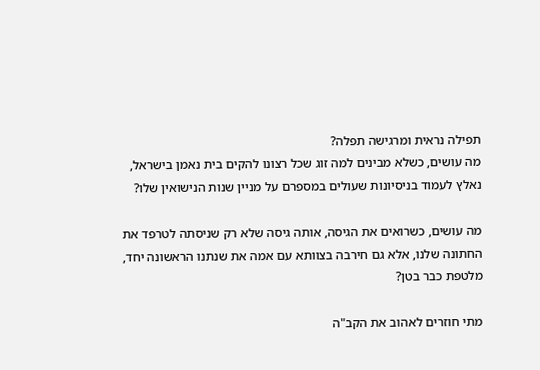תפילה נראית ומרגישה תפלה?
מה עושים, כשלא מבינים למה זוג שכל רצונו להקים בית נאמן בישראל, נאלץ לעמוד בניסיונות שעולים במספרם על מניין שנות הנישואין שלו?

מה עושים, כשרואים את הגיסה, אותה גיסה שלא רק שניסתה לטרפד את החתונה שלנו, אלא גם חירבה בצוותא עם אמה את שנתנו הראשונה יחד, מלטפת כבר בטן?

מתי חוזרים לאהוב את הקב"ה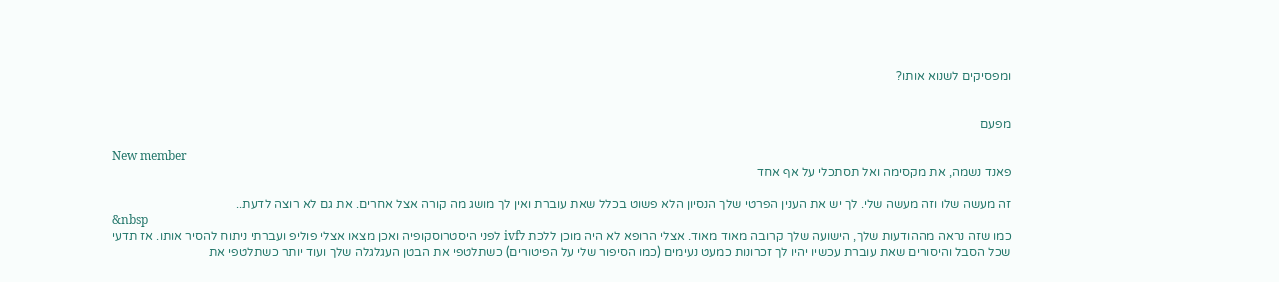ומפסיקים לשנוא אותו?


מפעם

New member
פאנד נשמה, את מקסימה ואל תסתכלי על אף אחד

זה מעשה שלו וזה מעשה שלי. לך יש את הענין הפרטי שלך הנסיון הלא פשוט בכלל שאת עוברת ואין לך מושג מה קורה אצל אחרים. את גם לא רוצה לדעת..
&nbsp
כמו שזה נראה מההודעות שלך, הישועה שלך קרובה מאוד מאוד. אצלי הרופא לא היה מוכן ללכת לivf לפני היסטרוסקופיה ואכן מצאו אצלי פוליפ ועברתי ניתוח להסיר אותו. אז תדעי שכל הסבל והיסורים שאת עוברת עכשיו יהיו לך זכרונות כמעט נעימים (כמו הסיפור שלי על הפיטורים) כשתלטפי את הבטן העגלגלה שלך ועוד יותר כשתלטפי את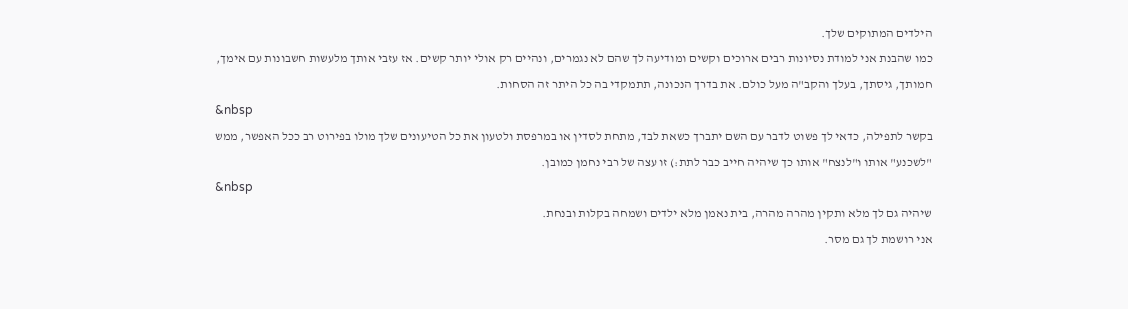הילדים המתוקים שלך.
כמו שהבנת אני למודת נסיונות רבים ארוכים וקשים ומודיעה לך שהם לא נגמרים, ונהיים רק אולי יותר קשים. אז עזבי אותך מלעשות חשבונות עם אימך, חמותך, גיסתך, בעלך והקב"ה מעל כולם. את בדרך הנכונה, תתמקדי בה כל היתר זה הסחות.
&nbsp
בקשר לתפילה, כדאי לך פשוט לדבר עם השם יתברך כשאת לבד, מתחת לסדין או במרפסת ולטעון את כל הטיעונים שלך מולו בפירוט רב ככל האפשר, ממש "לשכנע" אותו ו"לנצח" אותו כך שיהיה חייב כבר לתת:) זו עצה של רבי נחמן כמובן.
&nbsp
שיהיה גם לך מלא ותקין מהרה מהרה, בית נאמן מלא ילדים ושמחה בקלות ובנחת.
אני רושמת לך גם מסר.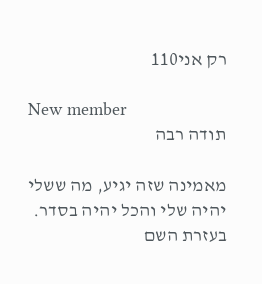רק אני110

New member
תודה רבה

מאמינה שזה יגיע, מה ששלי יהיה שלי והכל יהיה בסדר.
בעזרת השם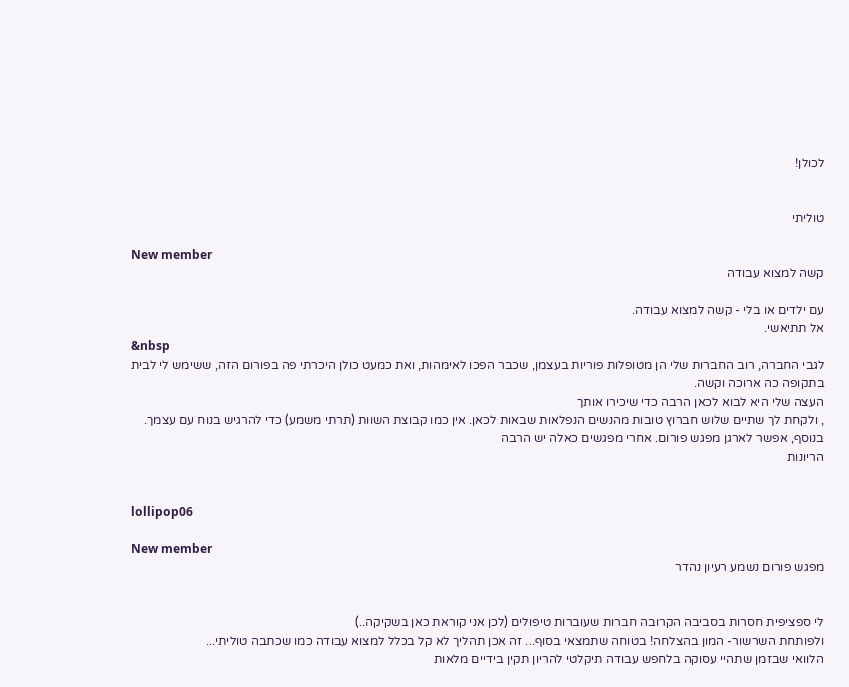לכולן!


טוליתי

New member
קשה למצוא עבודה

עם ילדים או בלי - קשה למצוא עבודה.
אל תתיאשי.
&nbsp
לגבי החברה, רוב החברות שלי הן מטופלות פוריות בעצמן, שכבר הפכו לאימהות, ואת כמעט כולן היכרתי פה בפורום הזה, ששימש לי לבית
בתקופה כה ארוכה וקשה.
העצה שלי היא לבוא לכאן הרבה כדי שיכירו אותך
, ולקחת לך שתיים שלוש חברוץ טובות מהנשים הנפלאות שבאות לכאן. אין כמו קבוצת השוות (תרתי משמע) כדי להרגיש בנוח עם עצמך.
בנוסף, אפשר לארגן מפגש פורום. אחרי מפגשים כאלה יש הרבה
הריונות


lollipop06

New member
מפגש פורום נשמע רעיון נהדר


לי ספציפית חסרות בסביבה הקרובה חברות שעוברות טיפולים (לכן אני קוראת כאן בשקיקה..)
ולפותחת השרשור- המון בהצלחה! בטוחה שתמצאי בסוף... זה אכן תהליך לא קל בכלל למצוא עבודה כמו שכתבה טוליתי...
הלוואי שבזמן שתהיי עסוקה בלחפש עבודה תיקלטי להריון תקין בידיים מלאות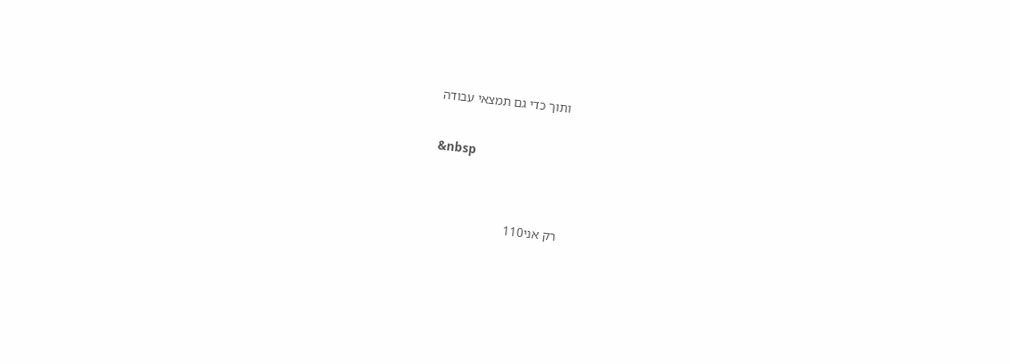ותוך כדי גם תמצאי עבודה

&nbsp


רק אני110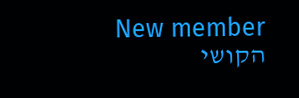New member
הקושי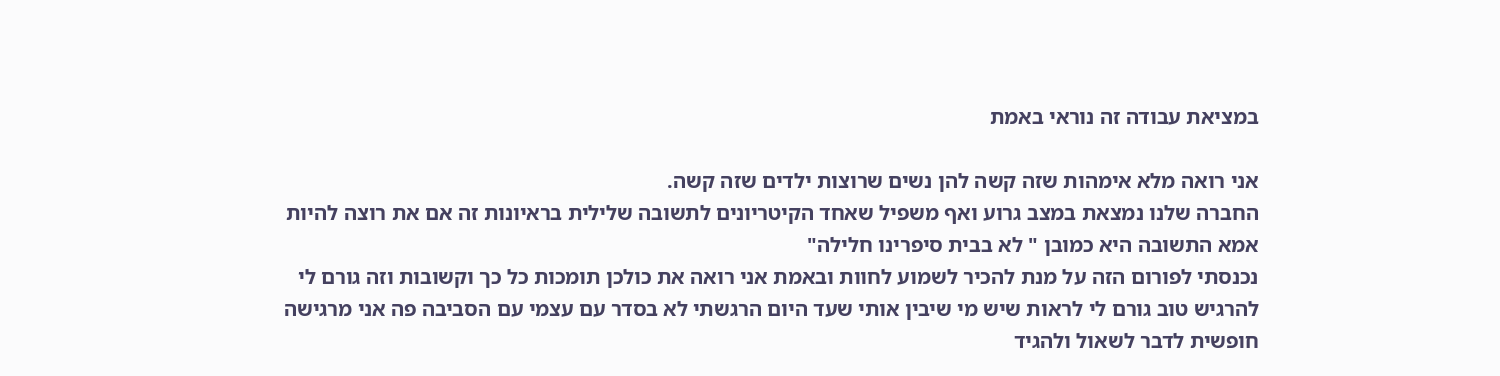במציאת עבודה זה נוראי באמת

אני רואה מלא אימהות שזה קשה להן נשים שרוצות ילדים שזה קשה.
החברה שלנו נמצאת במצב גרוע ואף משפיל שאחד הקיטריונים לתשובה שלילית בראיונות זה אם את רוצה להיות אמא התשובה היא כמובן " לא בבית סיפרינו חלילה"
נכנסתי לפורום הזה על מנת להכיר לשמוע לחוות ובאמת אני רואה את כולכן תומכות כל כך וקשובות וזה גורם לי להרגיש טוב גורם לי לראות שיש מי שיבין אותי שעד היום הרגשתי לא בסדר עם עצמי עם הסביבה פה אני מרגישה חופשית לדבר לשאול ולהגיד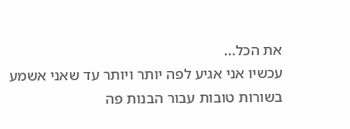את הכל...
עכשיו אני אגיע לפה יותר ויותר עד שאני אשמע בשורות טובות עבור הבנות פה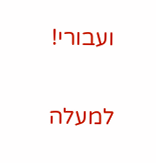ועבורי!

למעלה